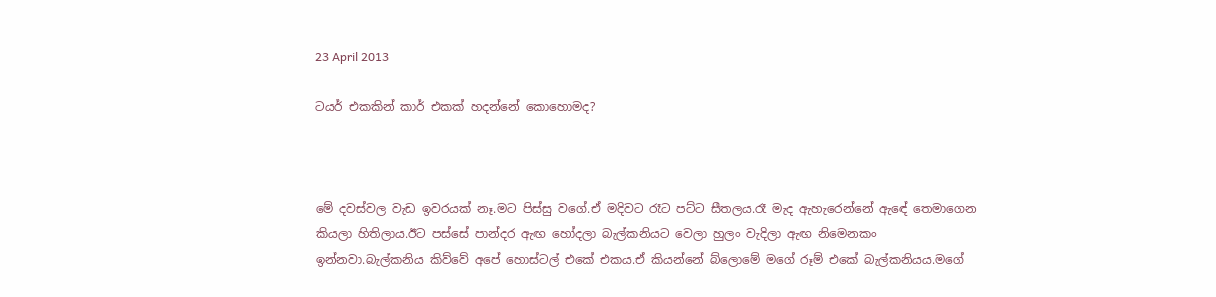23 April 2013

ටයර් එකකින් කාර් එකක් හදන්නේ කොහොමද?



මේ දවස්වල වැඩ ඉවරයක් නෑ.මට පිස්සු වගේ.ඒ මදිවට රෑට පට්ට සීතලය.රෑ මැද ඇහැරෙන්නේ ඇඳේ තෙමාගෙන කියලා හිතිලාය.ඊට පස්සේ පාන්දර ඇඟ හෝදලා බැල්කනියට වෙලා හුලං වැදිලා ඇඟ නිමෙනකං ඉන්නවා.බැල්කනිය කිව්වේ අපේ හොස්ටල් එකේ එකය.ඒ කියන්නේ බ්ලොමේ මගේ රූම් එකේ බැල්කනියය.මගේ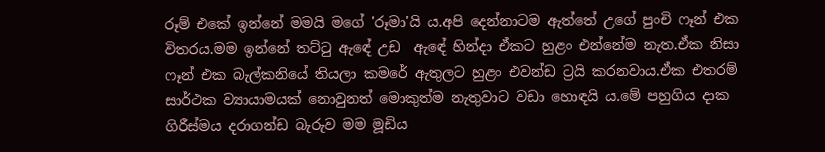රූම් එකේ ඉන්නේ මමයි මගේ 'රූමා'යි ය.අපි දෙන්නාටම ඇත්තේ උගේ පුංචි ෆෑන් එක විතරය.මම ඉන්නේ තට්ටු ඇඳේ උඩ  ඇඳේ හින්දා ඒකට හුළං එන්නේම නැත.ඒක නිසා ෆෑන් එක බැල්කනියේ තියලා කමරේ ඇතුලට හුළං එවන්ඩ ට්‍රයි කරනවාය.ඒක එතරම් සාර්ථක ව්‍යායාමයක් නොවුනත් මොකුත්ම නැතුවාට වඩා හොඳයි ය.මේ පහුගිය දාක ගිරීස්මය දරාගන්ඩ බැරුව මම මූඩිය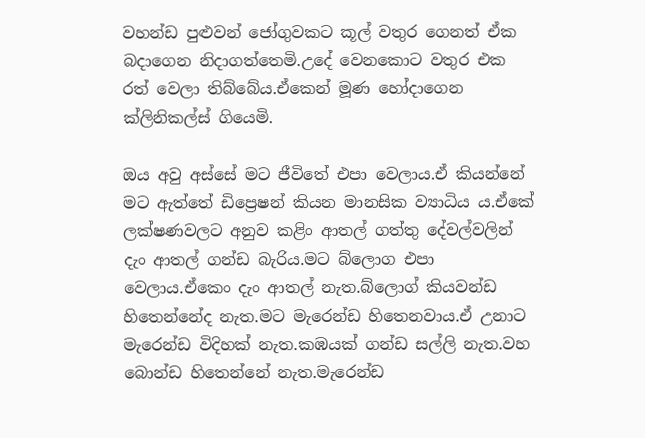වහන්ඩ පුළුවන් ජෝගුවකට කූල් වතුර ගෙනත් ඒක බදාගෙන නිදාගත්තෙමි.උදේ වෙනකොට වතුර එක රත් වෙලා තිබ්බේය.ඒකෙන් මූණ හෝදාගෙන ක්ලිනිකල්ස් ගියෙමි.

ඔය අවු අස්සේ මට ජීවිතේ එපා වෙලාය.ඒ කියන්නේ මට ඇත්තේ ඩිප්‍රෙෂන් කියන මානසික ව්‍යාධිය ය.ඒකේ ලක්ෂණවලට අනුව කළිං ආතල් ගත්තු දේවල්වලින් දැං ආතල් ගන්ඩ බැරිය.මට බ්ලොග එපා වෙලාය.ඒකෙං දැං ආතල් නැත.බ්ලොග් කියවන්ඩ හිතෙන්නේද නැත.මට මැරෙන්ඩ හිතෙනවාය.ඒ උනාට මැරෙන්ඩ විදිහක් නැත.කඹයක් ගන්ඩ සල්ලි නැත.වහ බොන්ඩ හිතෙන්නේ නැත.මැරෙන්ඩ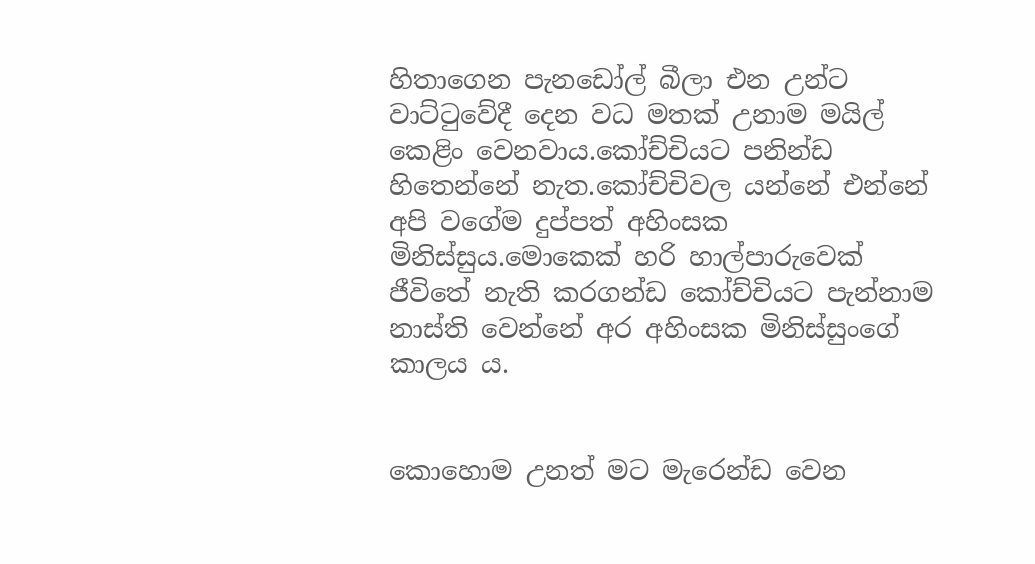හිතාගෙන පැනඩෝල් බීලා එන උන්ට වාට්ටුවේදී දෙන වධ මතක් උනාම මයිල් කෙළිං වෙනවාය.කෝච්චියට පනින්ඩ හිතෙන්නේ නැත.කෝච්චිවල යන්නේ එන්නේ අපි වගේම දුප්පත් අහිංසක මිනිස්සුය.මොකෙක් හරි හාල්පාරුවෙක් ජීවිතේ නැති කරගන්ඩ කෝච්චියට පැන්නාම නාස්ති වෙන්නේ අර අහිංසක මිනිස්සුංගේ කාලය ය.


කොහොම උනත් මට මැරෙන්ඩ වෙන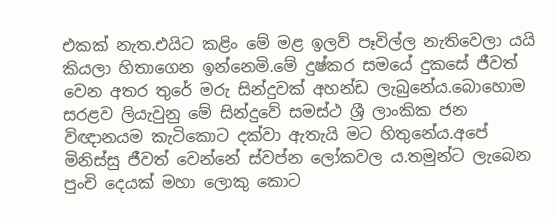එකක් නැත.එයිට කළිං මේ මළ ඉලව් පෑවිල්ල නැතිවෙලා යයි කියලා හිතාගෙන ඉන්නෙමි.මේ දුෂ්කර සමයේ දුකසේ ජීවත් වෙන අතර තුරේ මරු සින්දුවක් අහන්ඩ ලැබුනේය.බොහොම සරළව ලියැවුනු මේ සින්දුවේ සමස්ථ ශ්‍රී ලාංකික ජන විඥානයම කැටිකොට දක්වා ඇතැයි මට හිතුනේය.අපේ මිනිස්සු ජීවත් වෙන්නේ ස්වප්න ලෝකවල ය.තමුන්ට ලැබෙන පුංචි දෙයක් මහා ලොකු කොට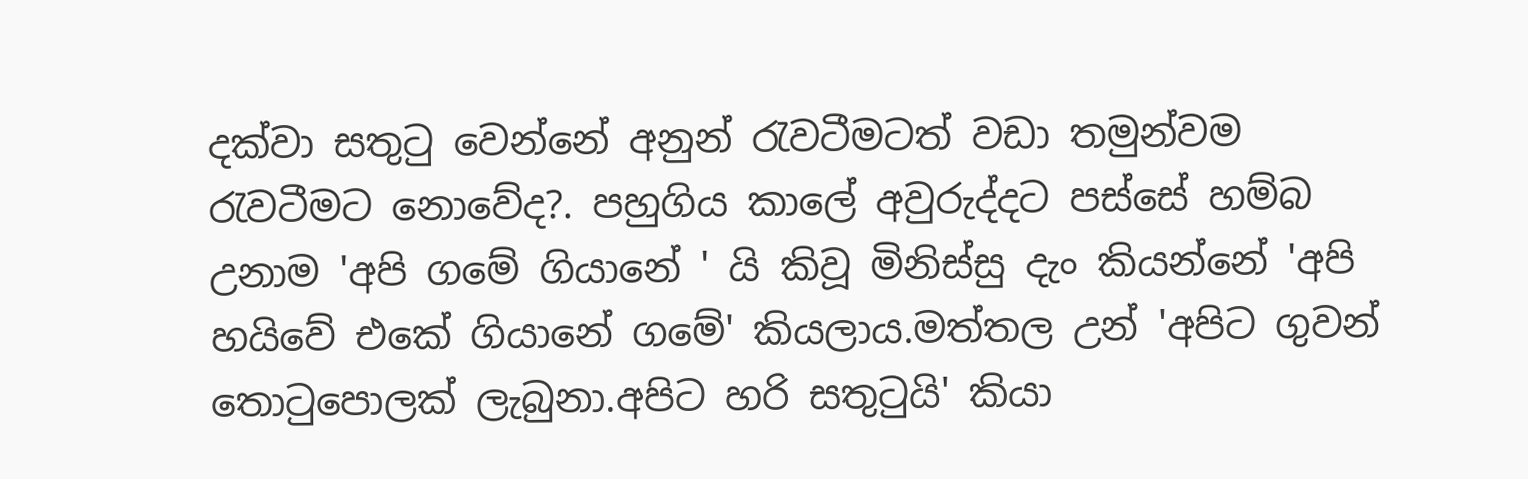දක්වා සතුටු වෙන්නේ අනුන් රැවටීමටත් වඩා තමුන්වම රැවටීමට නොවේද?. පහුගිය කාලේ අවුරුද්දට පස්සේ හම්බ උනාම 'අපි ගමේ ගියානේ ' යි කිවූ මිනිස්සු දැං කියන්නේ 'අපි හයිවේ එකේ ගියානේ ගමේ' කියලාය.මත්තල උන් 'අපිට ගුවන් තොටුපොලක් ලැබුනා.අපිට හරි සතුටුයි' කියා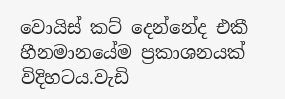වොයිස් කට් දෙන්නේද එකී හීනමානයේම ප්‍රකාශනයක් විදිහටය.වැඩි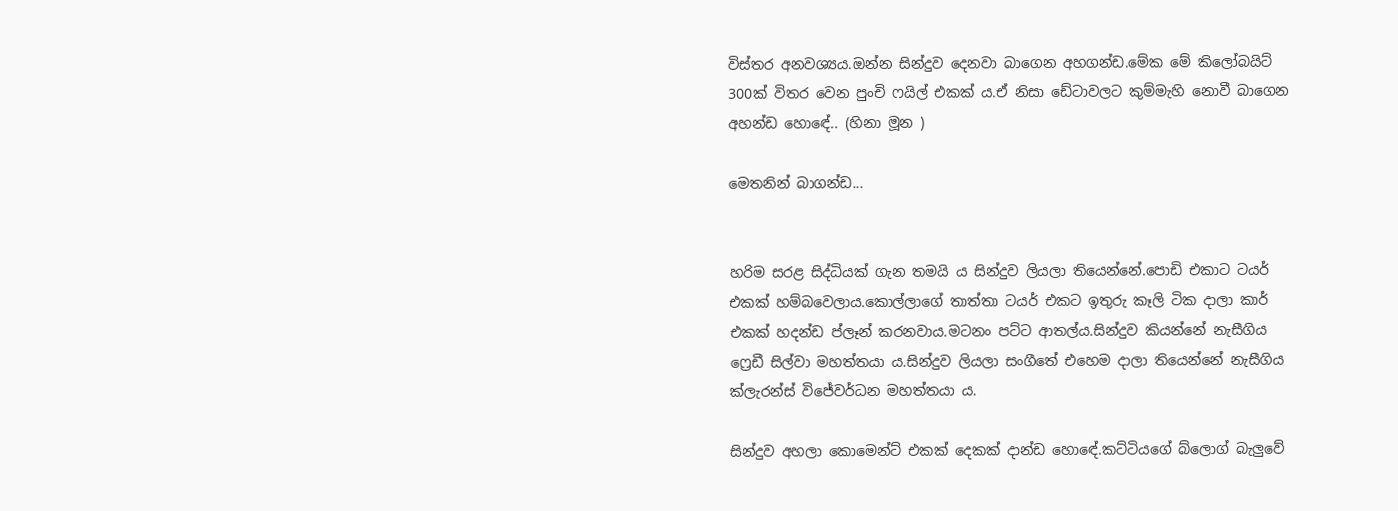විස්තර අනවශ්‍යය.ඔන්න සින්දුව දෙනවා බාගෙන අහගන්ඩ.මේක මේ කිලෝබයිට් 300ක් විතර වෙන පුංචි ෆයිල් එකක් ය.ඒ නිසා ඩේටාවලට කුම්මැහි නොවී බාගෙන අහන්ඩ හොඳේ.. (හිනා මූන )

මෙතනින් බාගන්ඩ...


හරිම සරළ සිද්ධියක් ගැන තමයි ය සින්දුව ලියලා තියෙන්නේ.පොඩි එකාට ටයර් එකක් හම්බවෙලාය.කොල්ලාගේ තාත්තා ටයර් එකට ඉතුරු කෑලි ටික දාලා කාර් එකක් හදන්ඩ ප්ලෑන් කරනවාය.මටනං පට්ට ආතල්ය.සින්දුව කියන්නේ නැසීගිය ෆ්‍රෙඩී සිල්වා මහත්තයා ය.සින්දුව ලියලා සංගීතේ එහෙම දාලා තියෙන්නේ නැසීගිය ක්ලැරන්ස් විජේවර්ධන මහත්තයා ය.

සින්දුව අහලා කොමෙන්ට් එකක් දෙකක් දාන්ඩ හොඳේ.කට්ටියගේ බ්ලොග් බැලුවේ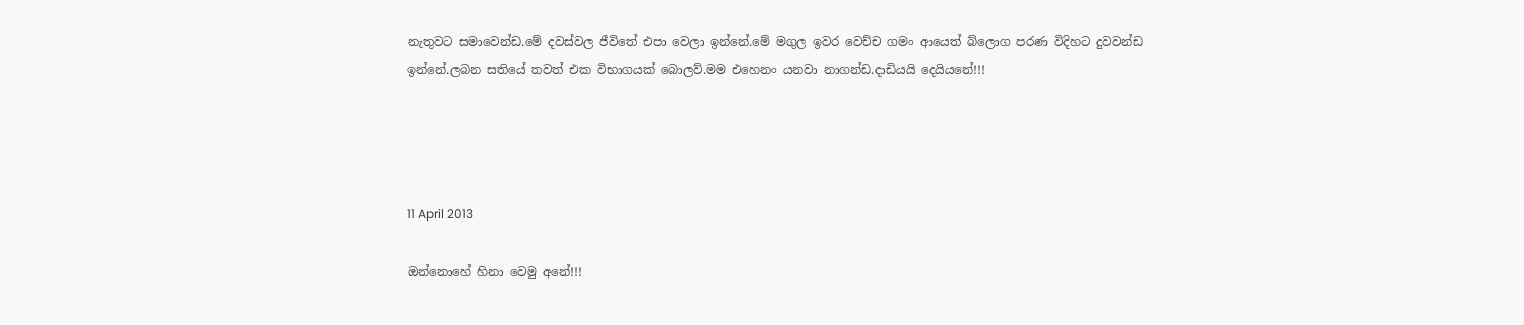නැතුවට සමාවෙන්ඩ.මේ දවස්වල ජීවිතේ එපා වෙලා ඉන්නේ.මේ මගුල ඉවර වෙච්ච ගමං ආයෙත් බ්ලොග පරණ විදිහට දුවවන්ඩ ඉන්නේ.ලබන සතියේ තවත් එක විභාගයක් බොලව්.මම එහෙනං යනවා නාගන්ඩ.දාඩියයි දෙයියනේ!!!




11 April 2013

ඔන්නොහේ හිනා වෙමු අනේ!!!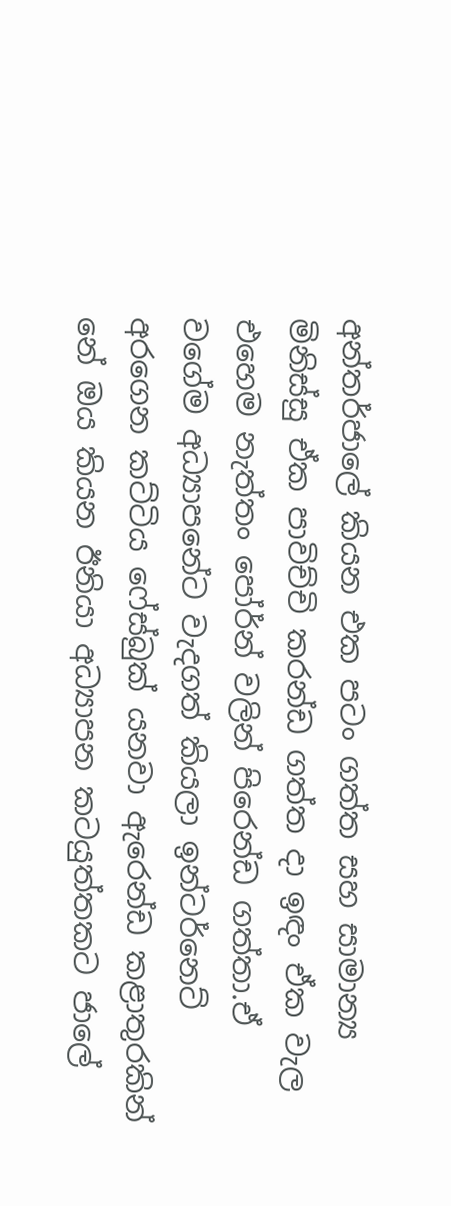අන්තර්ජාලේ කියන එක පටං ගත්ත සහ සාමාන්‍ය මිනිස්සු ඒක පාවිච්චි කරන්ඩ ගත්ත දා ඉඳං ඒක වැල එහෙම නැත්තං පෝර්න් වලින් පිරෙන්ඩ ගත්තා.ඒ වගේම අධ්‍යාපනේට වැදගත් කියලා ඉන්ටර්නෙට් අරගෙන කට්ටිය ෆේස්බුක් යනවා ඇරෙන්ඩ කළාතුරකින් නේ ඔය කියන ඊනියා අධ්‍යාපන කටයුත්තකට ජාලේ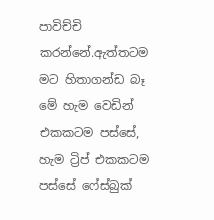පාවිච්චි කරන්නේ.ඇත්තටම මට හිතාගන්ඩ බෑ මේ හැම වෙඩින් එකකටම පස්සේ, හැම ට්‍රිප් එකකටම පස්සේ ෆේස්බුක්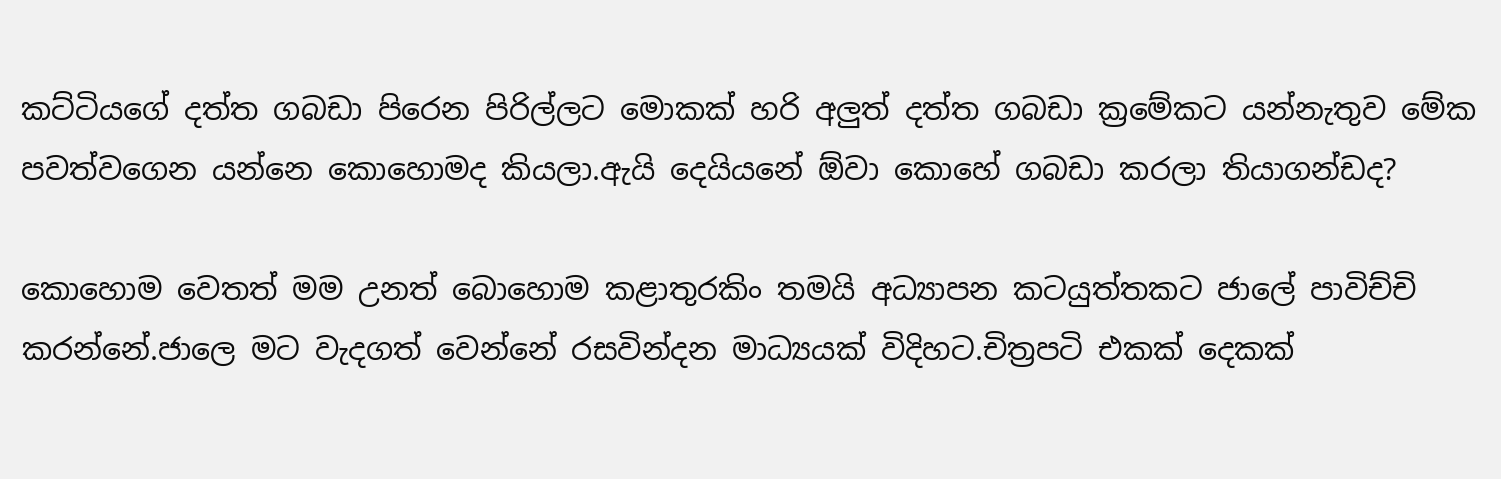කට්ටියගේ දත්ත ගබඩා පිරෙන පිරිල්ලට මොකක් හරි අලුත් දත්ත ගබඩා ක්‍රමේකට යන්නැතුව මේක පවත්වගෙන යන්නෙ කොහොමද කියලා.ඇයි දෙයියනේ ඕවා කොහේ ගබඩා කරලා තියාගන්ඩද?

කොහොම වෙතත් මම උනත් බොහොම කළාතුරකිං තමයි අධ්‍යාපන කටයුත්තකට ජාලේ පාවිච්චි කරන්නේ.ජාලෙ මට වැදගත් වෙන්නේ රසවින්දන මාධ්‍යයක් විදිහට.චිත්‍රපටි එකක් දෙකක්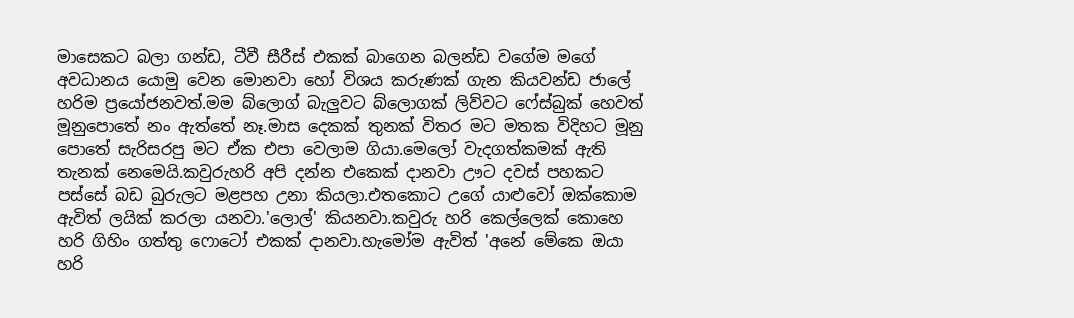මාසෙකට බලා ගන්ඩ, ටීවී සීරීස් එකක් බාගෙන බලන්ඩ වගේම මගේ අවධානය යොමු වෙන මොනවා හෝ විශය කරුණක් ගැන කියවන්ඩ ජාලේ හරිම ප්‍රයෝජනවත්.මම බ්ලොග් බැලුවට බ්ලොගක් ලිව්වට ෆේස්බුක් හෙවත් මූනුපොතේ නං ඇත්තේ නෑ.මාස දෙකක් තුනක් විතර මට මතක විදිහට මූනු පොතේ සැරිසරපු මට ඒක එපා වෙලාම ගියා.මෙලෝ වැදගත්කමක් ඇති තැනක් නෙමෙයි.කවුරුහරි අපි දන්න එකෙක් දානවා ඌට දවස් පහකට පස්සේ බඩ බුරුලට මළපහ උනා කියලා.එතකොට උගේ යාළුවෝ ඔක්කොම ඇවිත් ලයික් කරලා යනවා.'ලොල්' කියනවා.කවුරු හරි කෙල්ලෙක් කොහෙ හරි ගිහිං ගත්තු ෆොටෝ එකක් දානවා.හැමෝම ඇවිත් 'අනේ මේකෙ ඔයා හරි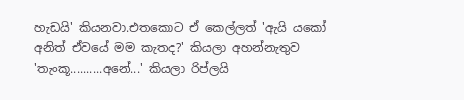හැඩයි' කියනවා.එතකොට ඒ කෙල්ලත් 'ඇයි යකෝ අනිත් ඒවයේ මම කැතද?' කියලා අහන්නැතුව 'තැංකූ..........අනේ...' කියලා රිප්ලයි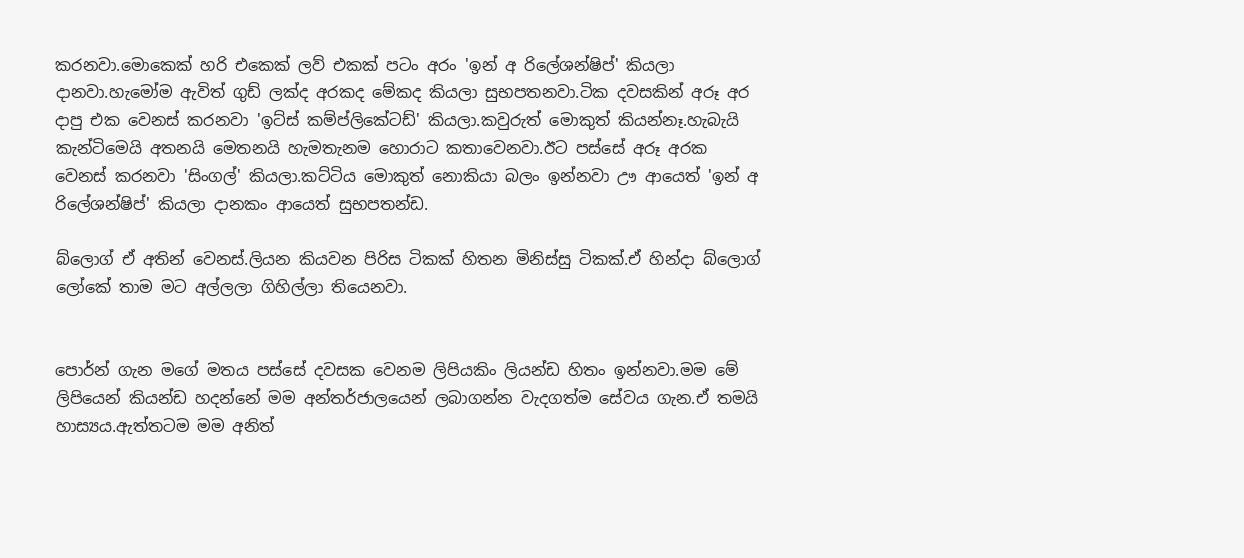කරනවා.මොකෙක් හරි එකෙක් ලව් එකක් පටං අරං 'ඉන් අ රිලේශන්ෂිප්' කියලා දානවා.හැමෝම ඇවිත් ගුඩ් ලක්ද අරකද මේකද කියලා සුභපතනවා.ටික දවසකින් අරූ අර දාපු එක වෙනස් කරනවා 'ඉට්ස් කම්ප්ලිකේටඩ්' කියලා.කවුරුත් මොකුත් කියන්නෑ.හැබැයි කැන්ටිමෙයි අතනයි මෙතනයි හැමතැනම හොරාට කතාවෙනවා.ඊට පස්සේ අරූ අරක වෙනස් කරනවා 'සිංගල්' කියලා.කට්ටිය මොකුත් නොකියා බලං ඉන්නවා ඌ ආයෙත් 'ඉන් අ රිලේශන්ෂිප්' කියලා දානකං ආයෙත් සුභපතන්ඩ.

බ්ලොග් ඒ අතින් වෙනස්.ලියන කියවන පිරිස ටිකක් හිතන මිනිස්සු ටිකක්.ඒ හින්දා බ්ලොග් ලෝකේ තාම මට අල්ලලා ගිහිල්ලා තියෙනවා.


පොර්න් ගැන මගේ මතය පස්සේ දවසක වෙනම ලිපියකිං ලියන්ඩ හිතං ඉන්නවා.මම මේ ලිපියෙන් කියන්ඩ හදන්නේ මම අන්තර්ජාලයෙන් ලබාගන්න වැදගත්ම සේවය ගැන.ඒ තමයි හාස්‍යය.ඇත්තටම මම අනිත්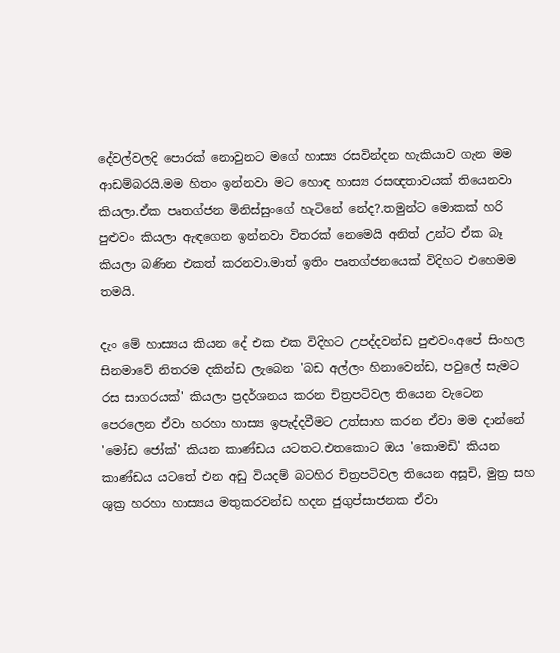දේවල්වලදි පොරක් නොවුනට මගේ හාස්‍ය රසවින්දන හැකියාව ගැන මම ආඩම්බරයි.මම හිතං ඉන්නවා මට හොඳ හාස්‍ය රසඥතාවයක් තියෙනවා කියලා.ඒක පෘතග්ජන මිනිස්සුංගේ හැටිනේ නේද?.තමුන්ට මොකක් හරි පුළුවං කියලා ඇඳගෙන ඉන්නවා විතරක් නෙමෙයි අනිත් උන්ට ඒක බෑ කියලා බණින එකත් කරනවා.මාත් ඉතිං පෘතග්ජනයෙක් විදිහට එහෙමම තමයි.

දැං මේ හාස්‍යය කියන දේ එක එක විදිහට උපද්දවන්ඩ පුළුවං.අපේ සිංහල සිනමාවේ නිතරම දකින්ඩ ලැබෙන 'බඩ අල්ලං හිනාවෙන්ඩ, පවුලේ සැමට රස සාගරයක්' කියලා ප්‍රදර්ශනය කරන චිත්‍රපටිවල තියෙන වැටෙන පෙරලෙන ඒවා හරහා හාස්‍ය ඉපැද්දවීමට උත්සාහ කරන ඒවා මම දාන්නේ 'මෝඩ ජෝක්' කියන කාණ්ඩය යටතට.එතකොට ඔය 'කොමඩි' කියන කාණ්ඩය යටතේ එන අඩු වියදම් බටහිර චිත්‍රපටිවල තියෙන අසූචි, මුත්‍ර සහ ශුක්‍ර හරහා හාස්‍යය මතුකරවන්ඩ හදන ජුගුප්සාජනක ඒවා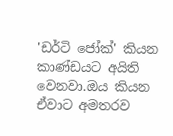'ඩර්ටි ජෝක්' කියන කාණ්ඩයට අයිති වෙනවා.ඔය කියන ඒවාට අමතරව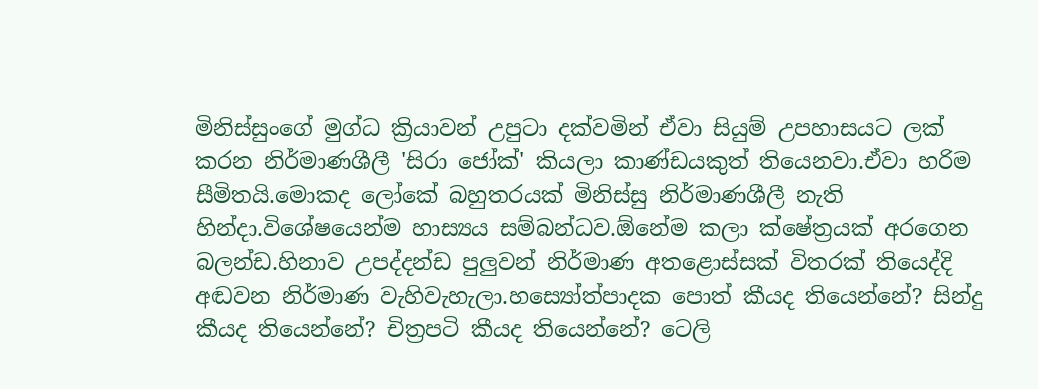මිනිස්සුංගේ මුග්ධ ක්‍රියාවන් උපුටා දක්වමින් ඒවා සියුම් උපහාසයට ලක් කරන නිර්මාණශීලී 'සිරා ජෝක්' කියලා කාණ්ඩයකුත් තියෙනවා.ඒවා හරිම සීමිතයි.මොකද ලෝකේ බහුතරයක් මිනිස්සු නිර්මාණශීලී නැති හින්දා.විශේෂයෙන්ම හාස්‍යය සම්බන්ධව.ඕනේම කලා ක්ෂේත්‍රයක් අරගෙන බලන්ඩ.හිනාව උපද්දන්ඩ පුලුවන් නිර්මාණ අතළොස්සක් විතරක් තියෙද්දි අඬවන නිර්මාණ වැහිවැහැලා.හස්‍යෝත්පාදක පොත් කීයද තියෙන්නේ? සින්දු කීයද තියෙන්නේ? චිත්‍රපටි කීයද තියෙන්නේ? ටෙලි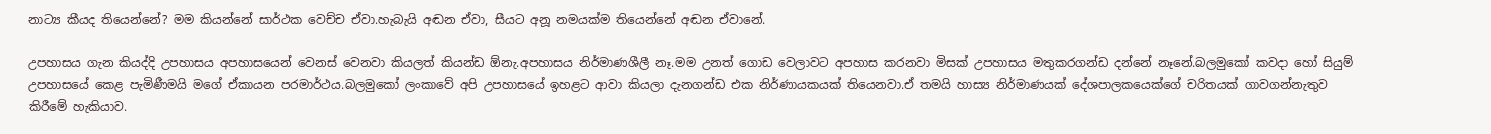නාට්‍ය කීයද තියෙන්නේ? මම කියන්නේ සාර්ථක වෙච්ච ඒවා.හැබැයි අඬන ඒවා, සීයට අනූ නමයක්ම තියෙන්නේ අඬන ඒවානේ.

උපහාසය ගැන කියද්දි උපහාසය අපහාසයෙන් වෙනස් වෙනවා කියලත් කියන්ඩ ඕනැ.අපහාසය නිර්මාණශීලී නෑ.මම උනත් ගොඩ වෙලාවට අපහාස කරනවා මිසක් උපහාසය මතුකරගන්ඩ දන්නේ නෑනේ.බලමුකෝ කවදා හෝ සියුම් උපහාසයේ කෙළ පැමිණීමයි මගේ ඒකායන පරමාර්ථය.බලමුකෝ ලංකාවේ අපි උපහාසයේ ඉහළට ආවා කියලා දැනගන්ඩ එක නිර්ණායකයක් තියෙනවා.ඒ තමයි හාස්‍ය නිර්මාණයක් දේශපාලකයෙක්ගේ චරිතයක් ගාවගන්නැතුව කිරීමේ හැකියාව.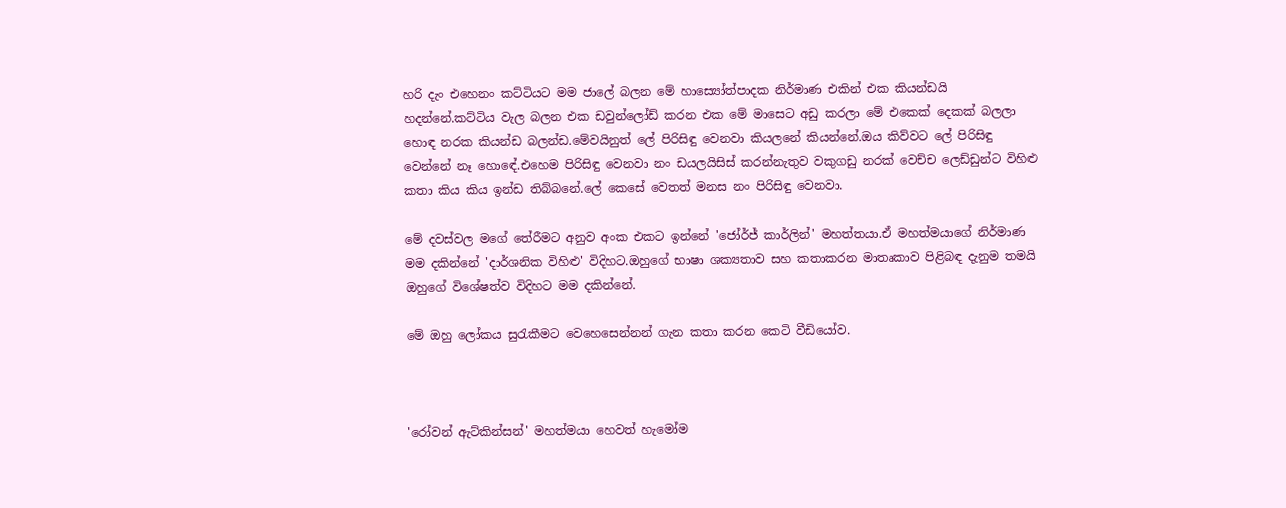හරි දැං එහෙනං කට්ටියට මම ජාලේ බලන මේ හාස්‍යෝත්පාදක නිර්මාණ එකින් එක කියන්ඩයි හදන්නේ.කට්ටිය වැල බලන එක ඩවුන්ලෝඩ් කරන එක මේ මාසෙට අඩු කරලා මේ එකෙක් දෙකක් බලලා හොඳ නරක කියන්ඩ බලන්ඩ.මේවයිනුත් ලේ පිරිසිඳු වෙනවා කියලනේ කියන්නේ.ඔය කිව්වට ලේ පිරිසිඳු වෙන්නේ නෑ හොඳේ.එහෙම පිරිසිඳු වෙනවා නං ඩයලයිසිස් කරන්නැතුව වකුගඩු නරක් වෙච්ච ලෙඩ්ඩුන්ට විහිළු කතා කිය කිය ඉන්ඩ තිබ්බනේ.ලේ කෙසේ වෙතත් මනස නං පිරිසිඳු වෙනවා.

මේ දවස්වල මගේ තේරීමට අනුව අංක එකට ඉන්නේ 'ජෝර්ජ් කාර්ලින්' මහත්තයා.ඒ මහත්මයාගේ නිර්මාණ මම දකින්නේ 'දාර්ශනික විහිළු' විදිහට.ඔහුගේ භාෂා ශක්‍යතාව සහ කතාකරන මාතෘකාව පිළිබඳ දැනුම තමයි ඔහුගේ විශේෂත්ව විදිහට මම දකින්නේ.

මේ ඔහු ලෝකය සුරැකීමට වෙහෙසෙන්නන් ගැන කතා කරන කෙටි වීඩියෝව.



'රෝවන් ඇට්කින්සන්' මහත්මයා හෙවත් හැමෝම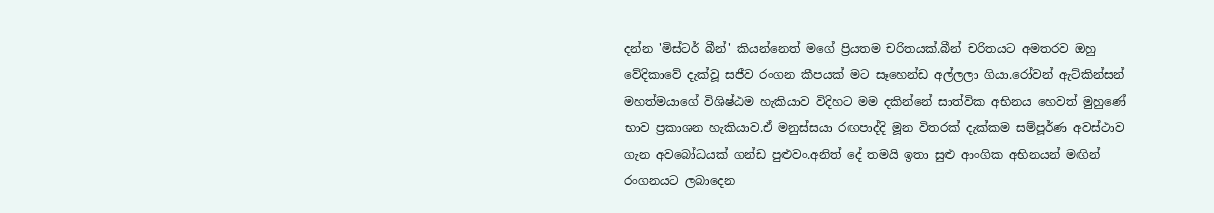දන්න 'මිස්ටර් බීන්' කියන්නෙත් මගේ ප්‍රියතම චරිතයක්.බීන් චරිතයට අමතරව ඔහු වේදිකාවේ දැක්වූ සජීව රංගන කීපයක් මට සෑහෙන්ඩ අල්ලලා ගියා.රෝවන් ඇට්කින්සන් මහත්මයාගේ විශිෂ්ඨම හැකියාව විදිහට මම දකින්නේ සාත්වික අභිනය හෙවත් මුහුණේ භාව ප්‍රකාශන හැකියාව.ඒ මනුස්සයා රඟපාද්දි මූන විතරක් දැක්කම සම්පූර්ණ අවස්ථාව ගැන අවබෝධයක් ගන්ඩ පුළුවං.අනිත් දේ තමයි ඉතා සුළු ආංගික අභිනයන් මඟින් රංගනයට ලබාදෙන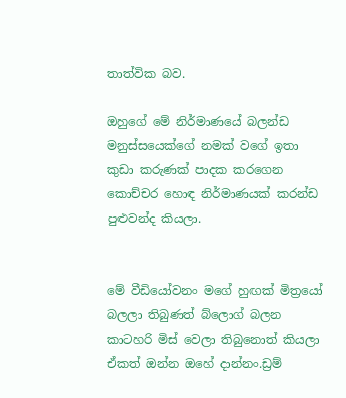තාත්වික බව.

ඔහුගේ මේ නිර්මාණයේ බලන්ඩ මනුස්සයෙක්ගේ නමක් වගේ ඉතා කුඩා කරුණක් පාදක කරගෙන කොච්චර හොඳ නිර්මාණයක් කරන්ඩ පුළුවන්ද කියලා.


මේ වීඩියෝවනං මගේ හුඟක් මිත්‍රයෝ බලලා තිබුණත් බ්ලොග් බලන කාටහරි මිස් වෙලා තිබුනොත් කියලා ඒකත් ඔන්න ඔහේ දාන්නං.ඩ්‍රම්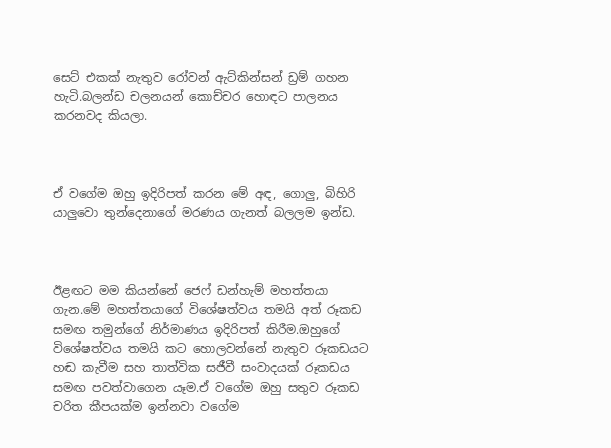සෙට් එකක් නැතුව රෝවන් ඇට්කින්සන් ඩ්‍රම් ගහන හැටි.බලන්ඩ චලනයන් කොච්චර හොඳට පාලනය කරනවද කියලා.



ඒ වගේම ඔහු ඉදිරිපත් කරන මේ අඳ, ගොලු, බිහිරි යාලුවො තුන්දෙනාගේ මරණය ගැනත් බලලම ඉන්ඩ.



ඊළඟට මම කියන්නේ ජෙෆ් ඩන්හැම් මහත්තයා ගැන.මේ මහත්තයාගේ විශේෂත්වය තමයි අත් රූකඩ සමඟ තමුන්ගේ නිර්මාණය ඉදිරිපත් කිරීම.ඔහුගේ විශේෂත්වය තමයි කට හොලවන්නේ නැතුව රූකඩයට හඬ කැවීම සහ තාත්වික සජීවී සංවාදයක් රූකඩය සමඟ පවත්වාගෙන යෑම.ඒ වගේම ඔහු සතුව රූකඩ චරිත කීපයක්ම ඉන්නවා වගේම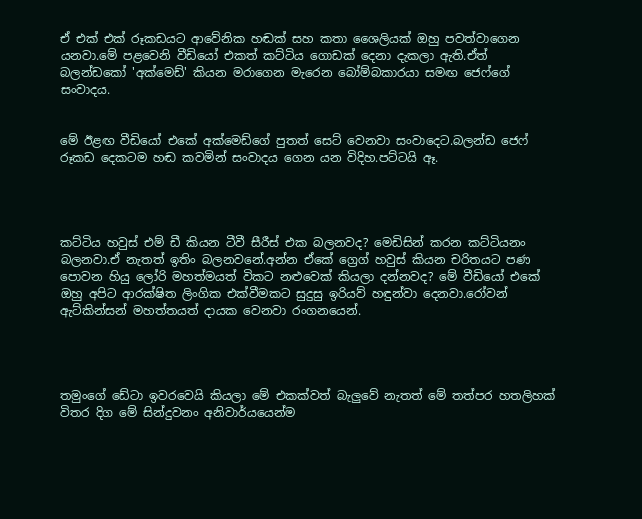ඒ එක් එක් රූකඩයට ආවේනික හඬක් සහ කතා ශෛලියක් ඔහු පවත්වාගෙන යනවා.මේ පළවෙනි වීඩියෝ එකත් කට්ටිය ගොඩක් දෙනා දැකලා ඇති.ඒත් බලන්ඩකෝ 'අක්මෙඩ්' කියන මරාගෙන මැරෙන බෝම්බකාරයා සමඟ ජෙෆ්ගේ සංවාදය.


මේ ඊළඟ වීඩියෝ එකේ අක්මෙඩ්ගේ පුතත් සෙට් වෙනවා සංවාදෙට.බලන්ඩ ජෙෆ් රූකඩ දෙකටම හඬ කවමින් සංවාදය ගෙන යන විදිහ.පට්ටයි ඈ.




කට්ටිය හවුස් එම් ඩී කියන ටීවී සීරීස් එක බලනවද? මෙඩිසින් කරන කට්ටියනං බලනවා.ඒ නැතත් ඉතිං බලනවනේ.අන්න ඒකේ ග්‍රෙග් හවුස් කියන චරිතයට පණ පොවන හියු ලෝරි මහත්මයත් විකට නළුවෙක් කියලා දන්නවද? මේ වීඩියෝ එකේ ඔහු අපිට ආරක්ෂිත ලිංගික එක්වීමකට සුදුසු ඉරියව් හඳුන්වා දෙනවා.රෝවන් ඇට්කින්සන් මහත්තයත් දායක වෙනවා රංගනයෙන්.




තමුංගේ ඩේටා ඉවරවෙයි කියලා මේ එකක්වත් බැලුවේ නැතත් මේ තත්පර හතලිහක් විතර දිග මේ සින්දුවනං අනිවාර්යයෙන්ම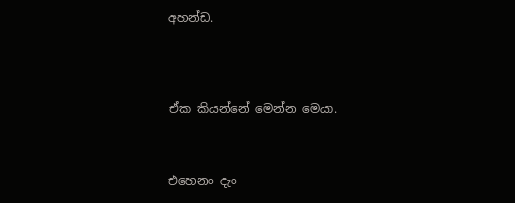අහන්ඩ.




ඒක කියන්නේ මෙන්න මෙයා.



එහෙනං දැං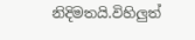නිදිමතයි.විහිලුත්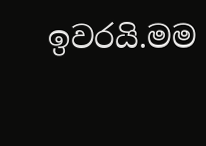ඉවරයි.මම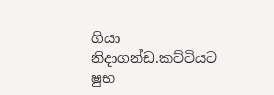ගියා නිදාගන්ඩ.කට්ටියට ෂුභ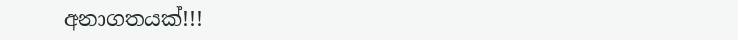අනාගතයක්!!!